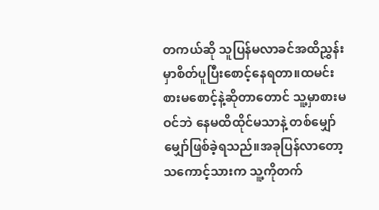တကယ်ဆို သူပြန်မလာခင်အထိညွှန်းမှာစိတ်ပူပြီးစောင့်နေရတာ။ထမင်းစားမစောင့်နဲ့ဆိုတာတောင် သူ့မှာစားမဝင်ဘဲ နေမထိထိုင်မသာနဲ့ တစ်မျှော်မျှော်ဖြစ်ခဲ့ရသည်။အခုပြန်လာတော့ သကောင့်သားက သူ့ကိုတက်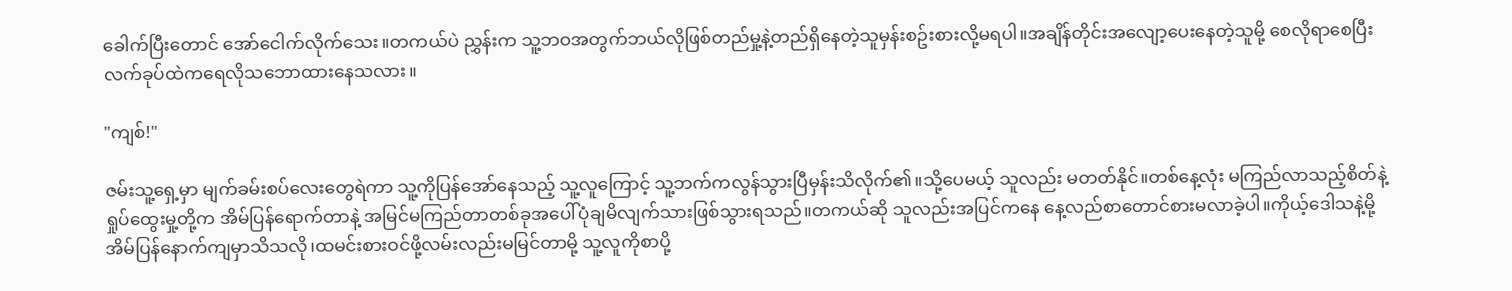ခေါက်ပြီးတောင် အော်ငေါက်လိုက်သေး။တကယ်ပဲ ညွှန်းက သူ့ဘဝအတွက်ဘယ်လိုဖြစ်တည်မှု့နဲ့တည်ရှိနေတဲ့သူမှန်းစဥ်းစားလို့မရပါ။အချိန်တိုင်းအလျော့ပေးနေတဲ့သူမို့ စေလိုရာစေပြီး လက်ခုပ်ထဲကရေလိုသဘောထားနေသလား။

"ကျစ်!"

ဇမ်းသူ့ရှေ့မှာ မျက်ခမ်းစပ်လေးတွေရဲကာ သူ့ကိုပြန်အော်နေသည့် သူ့လူကြောင့် သူ့ဘက်ကလွန်သွားပြီမှန်းသိလိုက်၏။သို့ပေမယ့် သူလည်း မတတ်နိုင်။တစ်နေ့လုံး မကြည်လာသည့်စိတ်နဲ့ရှုပ်ထွေးမှု့တို့က အိမ်ပြန်ရောက်တာနဲ့ အမြင်မကြည်တာတစ်ခုအပေါ်ပုံချမိလျက်သားဖြစ်သွားရသည်။တကယ်ဆို သူလည်းအပြင်ကနေ နေ့လည်စာတောင်စားမလာခဲ့ပါ။ကိုယ့်ဒေါသနဲ့မို့အိမ်ပြန်နောက်ကျမှာသိသလို၊ထမင်းစားဝင်ဖို့လမ်းလည်းမမြင်တာမို့ သူ့လူကိုစာပို့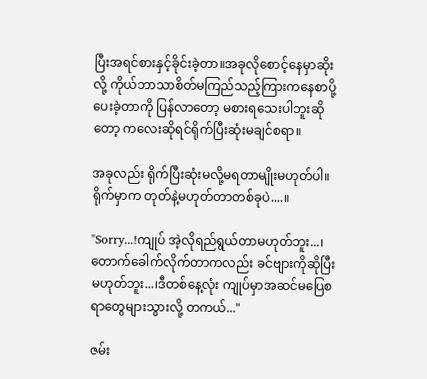ပြီးအရင်စားနှင့်ခိုင်းခဲ့တာ။အခုလိုစောင့်နေမှာဆိုးလို့ ကိုယ်ဘာသာစိတ်မကြည်သည့်ကြားကနေစာပို့ပေးခဲ့တာကို ပြန်လာတော့ မစားရသေးပါဘူးဆိုတော့ ကလေးဆိုရင်ရိုက်ပြီးဆုံးမချင်စရာ။

အခုလည်း ရိုက်ပြီးဆုံးမလို့မရတာမျိုးမဟုတ်ပါ။ရိုက်မှာက တုတ်နဲ့မဟုတ်တာတစ်ခုပဲ....။

"Sorry...!ကျုပ် အဲ့လိုရည်ရွယ်တာမဟုတ်ဘူး...၊တောက်ခေါက်လိုက်တာကလည်း ခင်ဗျားကိုဆိုပြီးမဟုတ်ဘူး...၊ဒီတစ်နေ့လုံး ကျုပ်မှာအဆင်မပြေစရာတွေများသွားလို့ တကယ်..."

ဇမ်း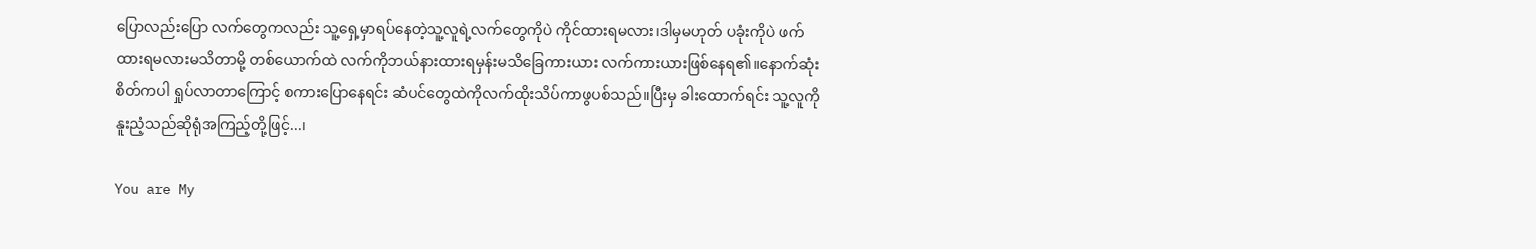ပြောလည်းပြော လက်တွေကလည်း သူ့ရှေ့မှာရပ်နေတဲ့သူ့လူရဲ့လက်တွေကိုပဲ ကိုင်ထားရမလား၊ဒါမှမဟုတ် ပခုံးကိုပဲ ဖက်ထားရမလားမသိတာမို့ တစ်ယောက်ထဲ လက်ကိုဘယ်နားထားရမှန်းမသိခြေကားယား လက်ကားယားဖြစ်နေရ၏။နောက်ဆုံး စိတ်ကပါ ရှုပ်လာတာကြောင့် စကားပြောနေရင်း ဆံပင်တွေထဲကိုလက်ထိုးသိပ်ကာဖွပစ်သည်။ပြီးမှ ခါးထောက်ရင်း သူ့လူကို နူးညံ့သည်ဆိုရုံအကြည့်တို့ဖြင့်...၊

You are My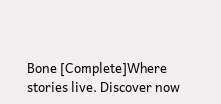Bone [Complete]Where stories live. Discover now